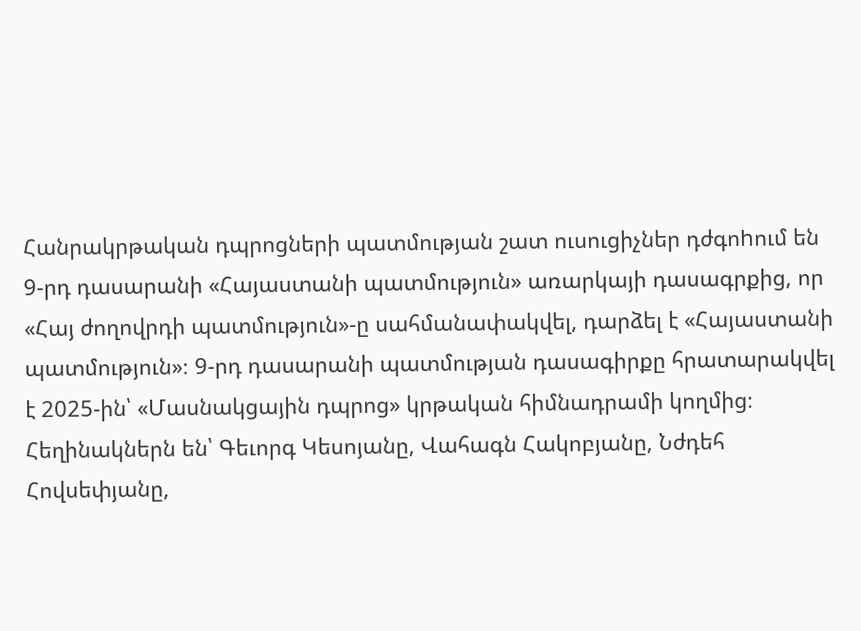Հանրակրթական դպրոցների պատմության շատ ուսուցիչներ դժգոhում են 9-րդ դասարանի «Հայաստանի պատմություն» առարկայի դասագրքից, որ «Հայ ժողովրդի պատմություն»-ը սահմանափակվել, դարձել է «Հայաստանի պատմություն»։ 9-րդ դասարանի պատմության դասագիրքը հրատարակվել է 2025-ին՝ «Մասնակցային դպրոց» կրթական հիմնադրամի կողմից։ Հեղինակներն են՝ Գեւորգ Կեսոյանը, Վահագն Հակոբյանը, Նժդեհ Հովսեփյանը,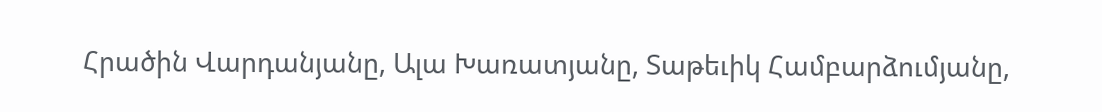Հրածին Վարդանյանը, Ալա Խառատյանը, Տաթեւիկ Համբարձումյանը,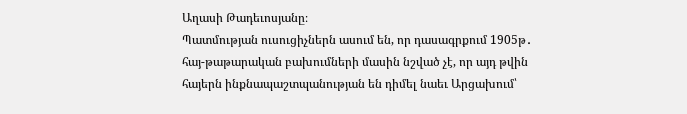Աղասի Թադեւոսյանը։
Պատմության ուսուցիչներն ասում են, որ դասագրքում 1905թ․ հայ-թաթարական բախումների մասին նշված չէ, որ այդ թվին հայերն ինքնապաշտպանության են դիմել նաեւ Արցախում՝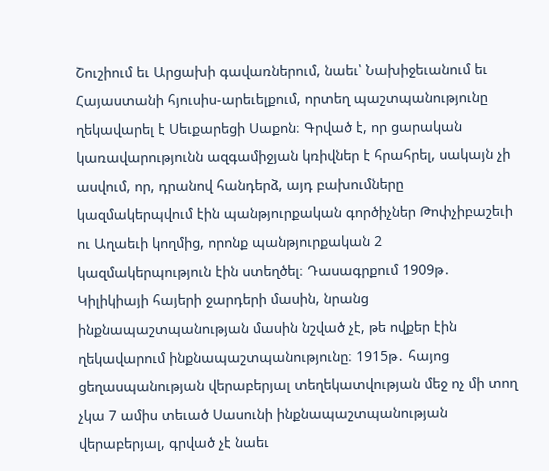Շուշիում եւ Արցախի գավառներում, նաեւ՝ Նախիջեւանում եւ Հայաստանի հյուսիս-արեւելքում, որտեղ պաշտպանությունը ղեկավարել է Սեւքարեցի Սաքոն։ Գրված է, որ ցարական կառավարությունն ազգամիջյան կռիվներ է հրահրել, սակայն չի ասվում, որ, դրանով հանդերձ, այդ բախումները կազմակերպվում էին պանթյուրքական գործիչներ Թոփչիբաշեւի ու Աղաեւի կողմից, որոնք պանթյուրքական 2 կազմակերպություն էին ստեղծել։ Դասագրքում 1909թ․ Կիլիկիայի հայերի ջարդերի մասին, նրանց ինքնապաշտպանության մասին նշված չէ, թե ովքեր էին ղեկավարում ինքնապաշտպանությունը։ 1915թ․ հայոց ցեղասպանության վերաբերյալ տեղեկատվության մեջ ոչ մի տող չկա 7 ամիս տեւած Սասունի ինքնապաշտպանության վերաբերյալ, գրված չէ նաեւ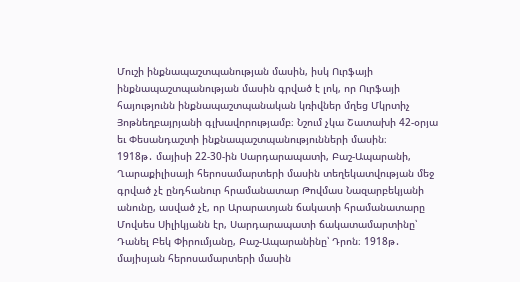Մուշի ինքնապաշտպանության մասին, իսկ Ուրֆայի ինքնապաշտպանության մասին գրված է լոկ, որ Ուրֆայի հայությունն ինքնապաշտպանական կռիվներ մղեց Մկրտիչ Յոթնեղբայրյանի գլխավորությամբ։ Նշում չկա Շատախի 42-օրյա եւ Փեսանդաշտի ինքնապաշտպանությունների մասին։
1918թ․ մայիսի 22-30-ին Սարդարապատի, Բաշ-Ապարանի, Ղարաքիլիսայի հերոսամարտերի մասին տեղեկատվության մեջ գրված չէ ընդհանուր հրամանատար Թովմաս Նազարբեկյանի անունը, ասված չէ, որ Արարատյան ճակատի հրամանատարը Մովսես Սիլիկյանն էր, Սարդարապատի ճակատամարտինը՝ Դանել Բեկ Փիրումյանը, Բաշ-Ապարանինը՝ Դրոն։ 1918թ․ մայիսյան հերոսամարտերի մասին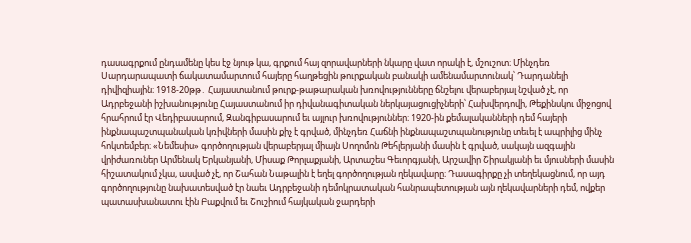դասագրքում ընդամենը կես էջ նյութ կա, գրքում հայ զորավարների նկարը վատ որակի է, մշուշոտ։ Մինչդեռ Սարդարապատի ճակատամարտում հայերը հաղթեցին թուրքական բանակի ամենամարտունակ՝ Դարդանելի դիվիզիային։ 1918-20թթ․ Հայաստանում թուրք-թաթարական խռովությունները ճնշելու վերաբերյալ նշված չէ, որ Ադրբեջանի իշխանությունը Հայաստանում իր դիվանագիտական ներկայացուցիչների՝ Հախվերդովի, Թեքինսկու միջոցով հրահրում էր Վեդիբասարում, Զանգիբասարում եւ այլուր խռովություններ։ 1920-ին քեմալականների դեմ հայերի ինքնապաշտպանական կռիվների մասին քիչ է գրված, մինչդեռ Հաճնի ինքնապաշտպանությունը տեւել է ապրիլից մինչ հոկտեմբեր։ «Նեմեսիս» գործողության վերաբերյալ միայն Սողոմոն Թեհլերյանի մասին է գրված, սակայն ազգային վրիժառուներ Արմենակ Երկանյանի, Միսաք Թորլաքյանի, Արտաշես Գեւորգյանի, Արշավիր Շիրակյանի եւ մյուսների մասին հիշատակում չկա, ասված չէ, որ Շահան Նաթալին է եղել գործողության ղեկավարը։ Դասագիրքը չի տեղեկացնում, որ այդ գործողությունը նախատեսված էր նաեւ Ադրբեջանի դեմոկրատական հանրապետության այն ղեկավարների դեմ, ովքեր պատասխանատու էին Բաքվում եւ Շուշիում հայկական ջարդերի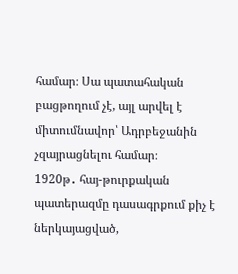համար։ Սա պատահական բացթողում չէ, այլ արվել է միտումնավոր՝ Ադրբեջանին չզայրացնելու համար։
1920թ․ հայ-թուրքական պատերազմը դասագրքում քիչ է ներկայացված,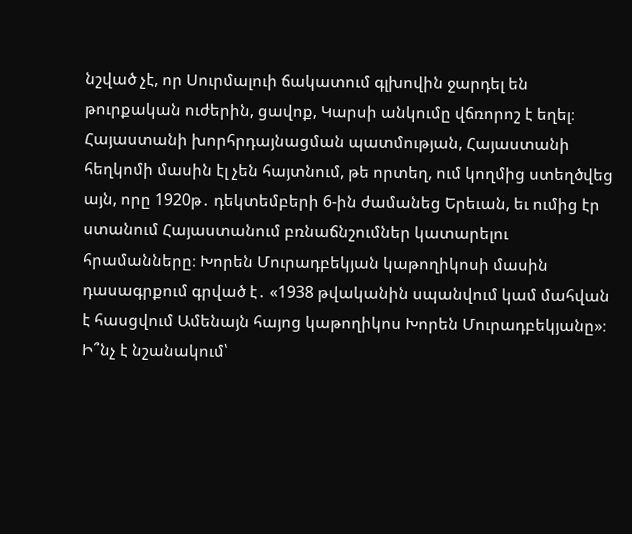նշված չէ, որ Սուրմալուի ճակատում գլխովին ջարդել են թուրքական ուժերին, ցավոք, Կարսի անկումը վճռորոշ է եղել։ Հայաստանի խորհրդայնացման պատմության, Հայաստանի հեղկոմի մասին էլ չեն հայտնում, թե որտեղ, ում կողմից ստեղծվեց այն, որը 1920թ․ դեկտեմբերի 6-ին ժամանեց Երեւան, եւ ումից էր ստանում Հայաստանում բռնաճնշումներ կատարելու հրամանները։ Խորեն Մուրադբեկյան կաթողիկոսի մասին դասագրքում գրված է․ «1938 թվականին սպանվում կամ մահվան է հասցվում Ամենայն հայոց կաթողիկոս Խորեն Մուրադբեկյանը»։ Ի՞նչ է նշանակում՝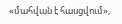«մահվան է հասցվում»,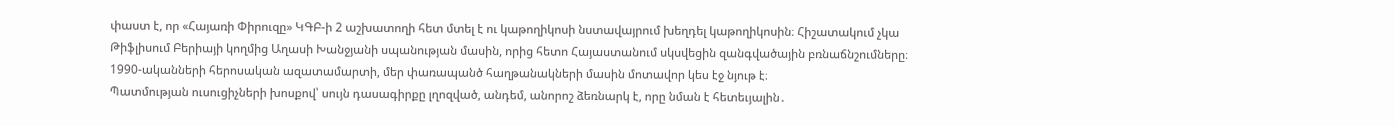փաստ է, որ «Հայառի Փիրուզը» ԿԳԲ-ի 2 աշխատողի հետ մտել է ու կաթողիկոսի նստավայրում խեղդել կաթողիկոսին։ Հիշատակում չկա Թիֆլիսում Բերիայի կողմից Աղասի Խանջյանի սպանության մասին, որից հետո Հայաստանում սկսվեցին զանգվածային բռնաճնշումները։ 1990-ականների հերոսական ազատամարտի, մեր փառապանծ հաղթանակների մասին մոտավոր կես էջ նյութ է։
Պատմության ուսուցիչների խոսքով՝ սույն դասագիրքը լղոզված, անդեմ, անորոշ ձեռնարկ է, որը նման է հետեւյալին․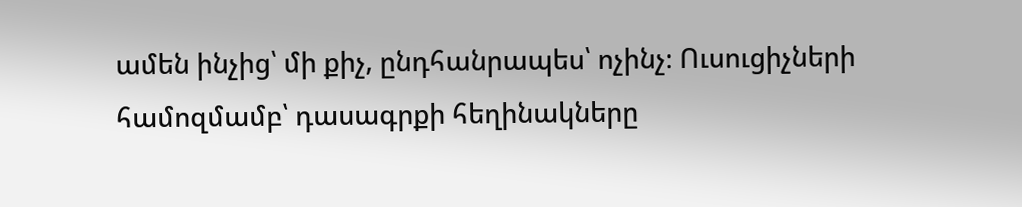ամեն ինչից՝ մի քիչ, ընդհանրապես՝ ոչինչ։ Ուսուցիչների համոզմամբ՝ դասագրքի հեղինակները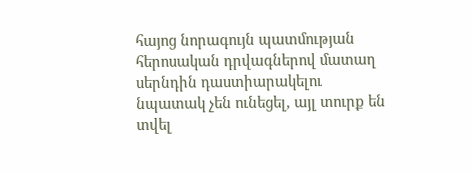հայոց նորագույն պատմության հերոսական դրվագներով մատաղ սերնդին դաստիարակելու նպատակ չեն ունեցել, այլ տուրք են տվել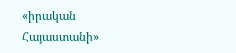«իրական Հայաստանի»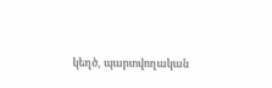կեղծ, պարտվողական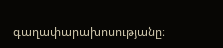գաղափարախոսությանը։